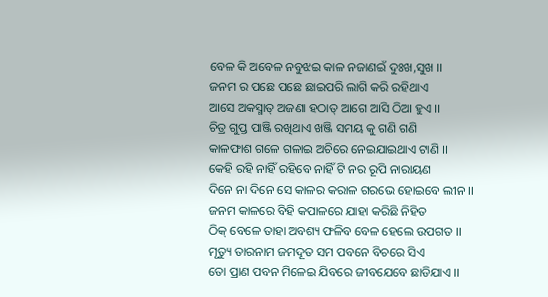ବେଳ କି ଅବେଳ ନବୁଝଇ କାଳ ନଜାଣଇଁ ଦୁଃଖ,ସୁଖ ।।
ଜନମ ର ପଛେ ପଛେ ଛାଇପରି ଲାଗି କରି ରହିଥାଏ
ଆସେ ଅକସ୍ମାତ୍ ଅଜଣା ହଠାତ୍ ଆଗେ ଆସି ଠିଆ ହୁଏ ।।
ଚିତ୍ର ଗୁପ୍ତ ପାଞ୍ଜି ରଖିଥାଏ ଖଞ୍ଜି ସମୟ କୁ ଗଣି ଗଣି
କାଳଫାଶ ଗଳେ ଗଳାଇ ଅଚିରେ ନେଇଯାଇଥାଏ ଟାଣି ।।
କେହି ରହି ନାହିଁ ରହିବେ ନାହିଁ ଟି ନର ରୂପି ନାରାୟଣ
ଦିନେ ନା ଦିନେ ସେ କାଳର କରାଳ ଗରଭେ ହୋଇବେ ଲୀନ ।।
ଜନମ କାଳରେ ବିହି କପାଳରେ ଯାହା କରିଛି ନିହିତ
ଠିକ୍ ବେଳେ ତାହା ଅବଶ୍ୟ ଫଳିବ ବେଳ ହେଲେ ଉପଗତ ।।
ମୃତ୍ୟୁ ତାରନାମ ଜମଦୂତ ସମ ପବନେ ବିଚରେ ସିଏ
ତୋ ପ୍ରାଣ ପବନ ମିଳେଇ ଯିବରେ ଜୀବଯେବେ ଛାଡିଯାଏ ।।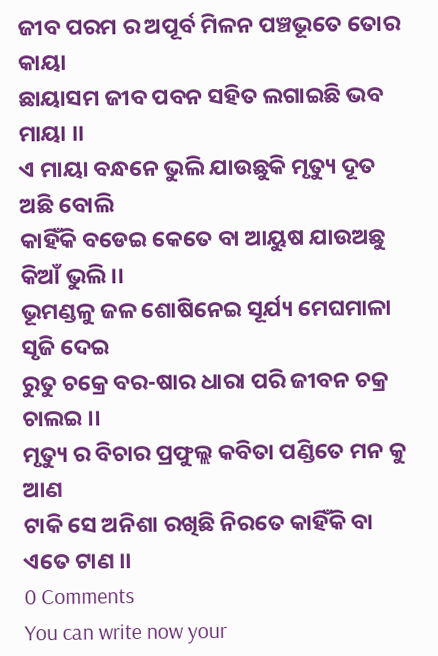ଜୀବ ପରମ ର ଅପୂର୍ବ ମିଳନ ପଞ୍ଚଭୂତେ ତୋର କାୟା
ଛାୟାସମ ଜୀବ ପବନ ସହିତ ଲଗାଇଛି ଭବ ମାୟା ।।
ଏ ମାୟା ବନ୍ଧନେ ଭୁଲି ଯାଉଛୁକି ମୃତ୍ୟୁ ଦୂତ ଅଛି ବୋଲି
କାହିଁକି ବଡେଇ କେତେ ବା ଆୟୁଷ ଯାଉଅଛୁ କିଆଁ ଭୁଲି ।।
ଭୂମଣ୍ଡଳୁ ଜଳ ଶୋଷିନେଇ ସୂର୍ଯ୍ୟ ମେଘମାଳା ସୃଜି ଦେଇ
ରୁତୁ ଚକ୍ରେ ବର-ଷାର ଧାରା ପରି ଜୀବନ ଚକ୍ର ଚାଲଇ ।।
ମୃତ୍ୟୁ ର ବିଚାର ପ୍ରଫୁଲ୍ଲ କବିତା ପଣ୍ଡିତେ ମନ କୁ ଆଣ
ଟାକି ସେ ଅନିଶା ରଖିଛି ନିରତେ କାହିଁକି ବା ଏତେ ଟାଣ ।।
0 Comments
You can write now your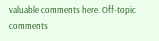valuable comments here. Off-topic comments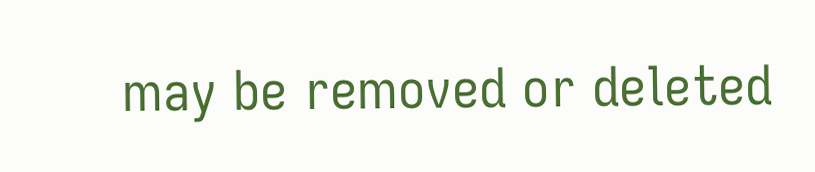may be removed or deleted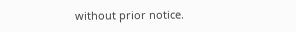without prior notice.